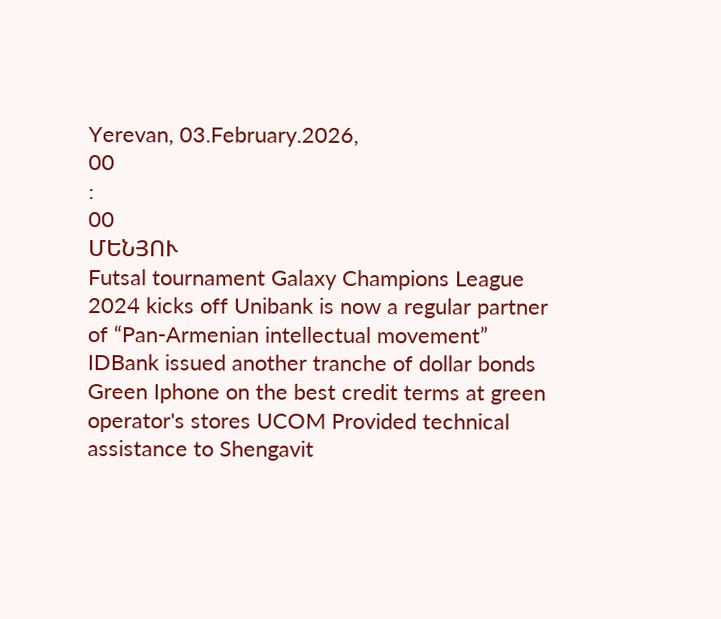Yerevan, 03.February.2026,
00
:
00
ՄԵՆՅՈՒ
Futsal tournament Galaxy Champions League 2024 kicks off Unibank is now a regular partner of “Pan-Armenian intellectual movement” IDBank issued another tranche of dollar bonds Green Iphone on the best credit terms at green operator's stores UCOM Provided technical assistance to Shengavit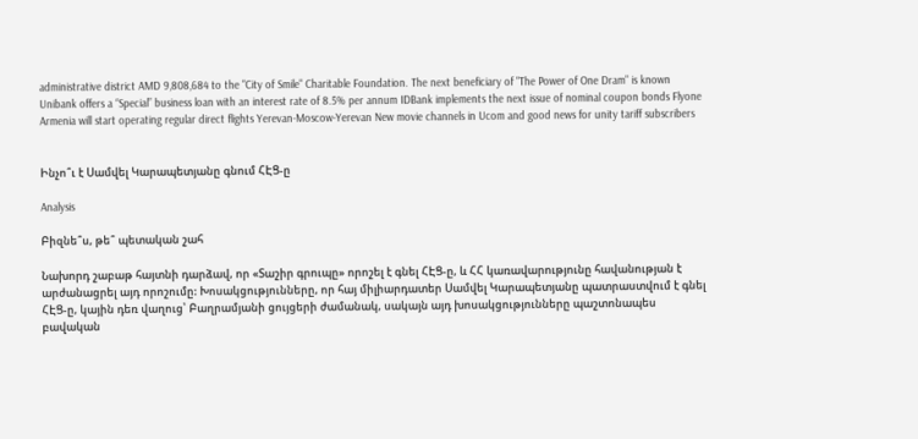administrative district AMD 9,808,684 to the "City of Smile" Charitable Foundation. The next beneficiary of "The Power of One Dram" is known Unibank offers a “Special” business loan with an interest rate of 8.5% per annum IDBank implements the next issue of nominal coupon bonds Flyone Armenia will start operating regular direct flights Yerevan-Moscow-Yerevan New movie channels in Ucom and good news for unity tariff subscribers


Ինչո՞ւ է Սամվել Կարապետյանը գնում ՀԷՑ-ը

Analysis

Բիզնե՞ս, թե՞ պետական շահ

Նախորդ շաբաթ հայտնի դարձավ, որ «Տաշիր գրուպը» որոշել է գնել ՀԷՑ-ը, և ՀՀ կառավարությունը հավանության է արժանացրել այդ որոշումը: Խոսակցությունները, որ հայ միլիարդատեր Սամվել Կարապետյանը պատրաստվում է գնել ՀԷՑ-ը, կային դեռ վաղուց՝ Բաղրամյանի ցույցերի ժամանակ, սակայն այդ խոսակցությունները պաշտոնապես բավական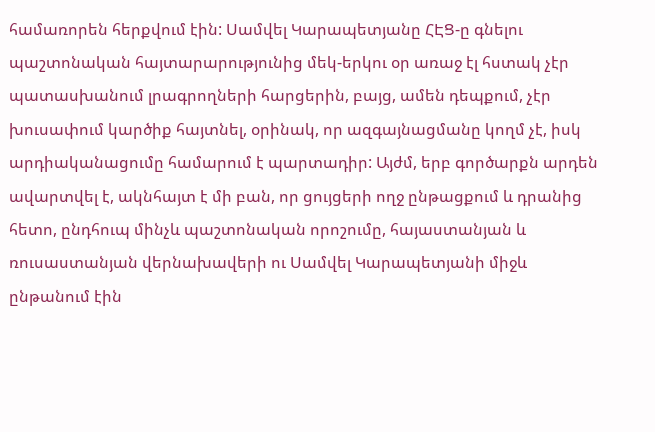համառորեն հերքվում էին: Սամվել Կարապետյանը ՀԷՑ-ը գնելու պաշտոնական հայտարարությունից մեկ-երկու օր առաջ էլ հստակ չէր պատասխանում լրագրողների հարցերին, բայց, ամեն դեպքում, չէր խուսափում կարծիք հայտնել, օրինակ, որ ազգայնացմանը կողմ չէ, իսկ արդիականացումը համարում է պարտադիր: Այժմ, երբ գործարքն արդեն ավարտվել է, ակնհայտ է մի բան, որ ցույցերի ողջ ընթացքում և դրանից հետո, ընդհուպ մինչև պաշտոնական որոշումը, հայաստանյան և ռուսաստանյան վերնախավերի ու Սամվել Կարապետյանի միջև ընթանում էին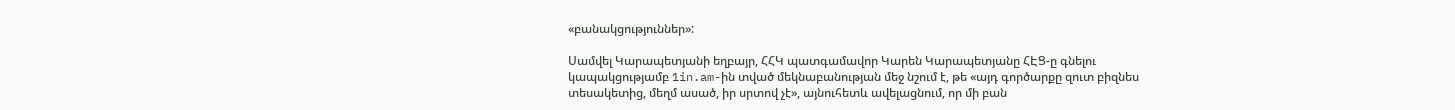«բանակցություններ»:

Սամվել Կարապետյանի եղբայր, ՀՀԿ պատգամավոր Կարեն Կարապետյանը ՀԷՑ-ը գնելու կապակցությամբ 1in.am-ին տված մեկնաբանության մեջ նշում է, թե «այդ գործարքը զուտ բիզնես տեսակետից, մեղմ ասած, իր սրտով չէ», այնուհետև ավելացնում, որ մի բան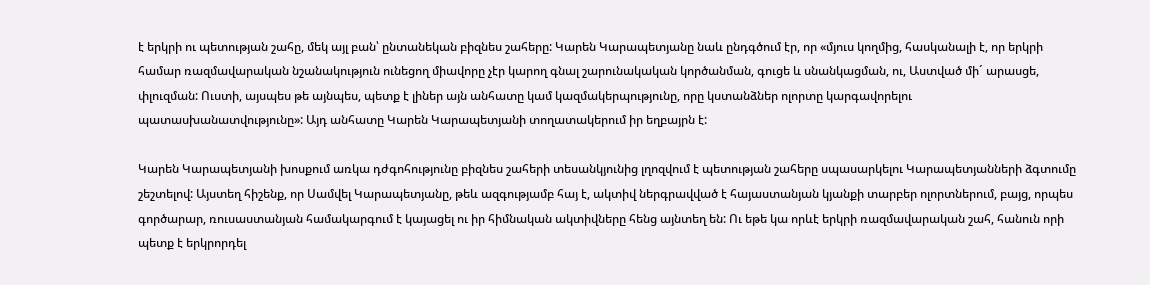է երկրի ու պետության շահը, մեկ այլ բան՝ ընտանեկան բիզնես շահերը: Կարեն Կարապետյանը նաև ընդգծում էր, որ «մյուս կողմից, հասկանալի է, որ երկրի համար ռազմավարական նշանակություն ունեցող միավորը չէր կարող գնալ շարունակական կործանման, գուցե և սնանկացման, ու, Աստված մի´ արասցե, փլուզման: Ուստի, այսպես թե այնպես, պետք է լիներ այն անհատը կամ կազմակերպությունը, որը կստանձներ ոլորտը կարգավորելու պատասխանատվությունը»: Այդ անհատը Կարեն Կարապետյանի տողատակերում իր եղբայրն է:

Կարեն Կարապետյանի խոսքում առկա դժգոհությունը բիզնես շահերի տեսանկյունից լղոզվում է պետության շահերը սպասարկելու Կարապետյանների ձգտումը շեշտելով: Այստեղ հիշենք, որ Սամվել Կարապետյանը, թեև ազգությամբ հայ է, ակտիվ ներգրավված է հայաստանյան կյանքի տարբեր ոլորտներում, բայց, որպես գործարար, ռուսաստանյան համակարգում է կայացել ու իր հիմնական ակտիվները հենց այնտեղ են: Ու եթե կա որևէ երկրի ռազմավարական շահ, հանուն որի պետք է երկրորդել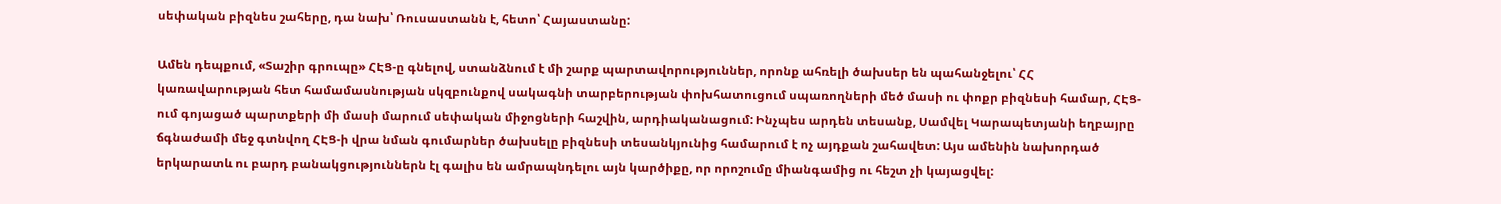սեփական բիզնես շահերը, դա նախ՝ Ռուսաստանն է, հետո՝ Հայաստանը:

Ամեն դեպքում, «Տաշիր գրուպը» ՀԷՑ-ը գնելով, ստանձնում է մի շարք պարտավորություններ, որոնք ահռելի ծախսեր են պահանջելու՝ ՀՀ կառավարության հետ համամասնության սկզբունքով սակագնի տարբերության փոխհատուցում սպառողների մեծ մասի ու փոքր բիզնեսի համար, ՀԷՑ-ում գոյացած պարտքերի մի մասի մարում սեփական միջոցների հաշվին, արդիականացում: Ինչպես արդեն տեսանք, Սամվել Կարապետյանի եղբայրը ճգնաժամի մեջ գտնվող ՀԷՑ-ի վրա նման գումարներ ծախսելը բիզնեսի տեսանկյունից համարում է ոչ այդքան շահավետ: Այս ամենին նախորդած երկարատև ու բարդ բանակցություններն էլ գալիս են ամրապնդելու այն կարծիքը, որ որոշումը միանգամից ու հեշտ չի կայացվել: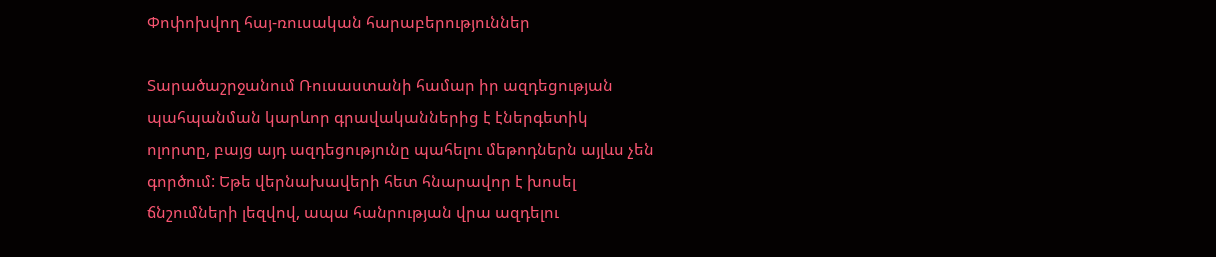Փոփոխվող հայ-ռուսական հարաբերություններ

Տարածաշրջանում Ռուսաստանի համար իր ազդեցության պահպանման կարևոր գրավականներից է էներգետիկ ոլորտը, բայց այդ ազդեցությունը պահելու մեթոդներն այլևս չեն գործում: Եթե վերնախավերի հետ հնարավոր է խոսել ճնշումների լեզվով, ապա հանրության վրա ազդելու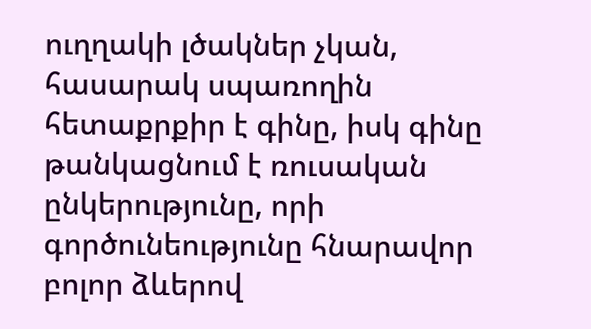ուղղակի լծակներ չկան, հասարակ սպառողին հետաքրքիր է գինը, իսկ գինը թանկացնում է ռուսական ընկերությունը, որի գործունեությունը հնարավոր բոլոր ձևերով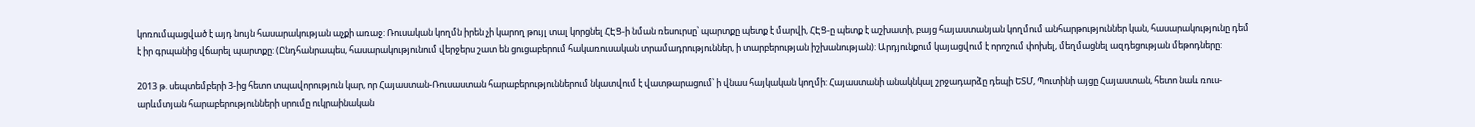կոռումպացված է այդ նույն հասարակության աչքի առաջ: Ռուսական կողմն իրեն չի կարող թույլ տալ կորցնել ՀԷՑ-ի նման ռեսուրսը՝ պարտքը պետք է մարվի, ՀԷՑ-ը պետք է աշխատի, բայց հայաստանյան կողմում անհարթություններ կան, հասարակությունը դեմ է իր գրպանից վճարել պարտքը: (Ընդհանրապես, հասարակությունում վերջերս շատ են ցուցաբերում հակառուսական տրամադրություններ, ի տարբերության իշխանության): Արդյունքում կայացվում է որոշում փոխել, մեղմացնել ազդեցության մեթոդները:

2013 թ. սեպտեմբերի 3-ից հետո տպավորություն կար, որ Հայաստան-Ռուսաստան հարաբերություններում նկատվում է վատթարացում՝ ի վնաս հայկական կողմի: Հայաստանի անակնկալ շրջադարձը դեպի ԵՏՄ, Պուտինի այցը Հայաստան, հետո նաև ռուս-արևմտյան հարաբերությունների սրումը ուկրաինական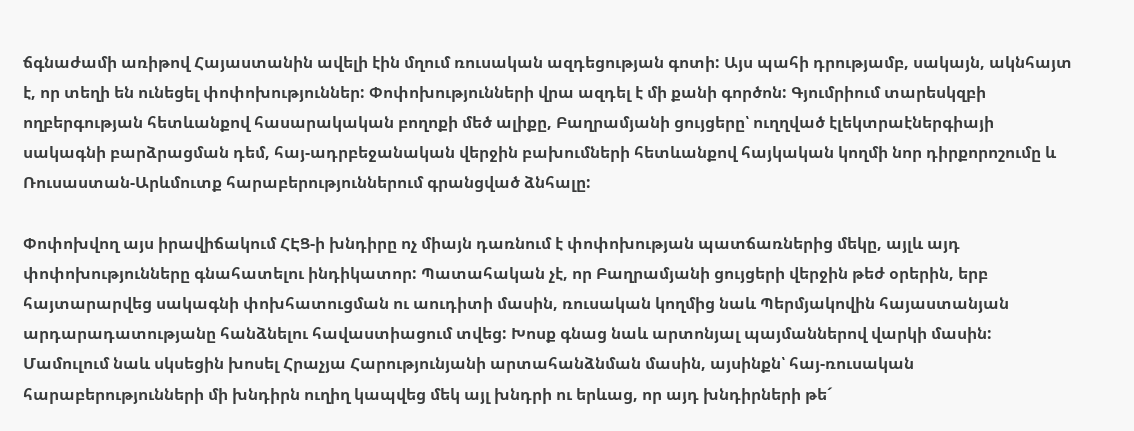ճգնաժամի առիթով Հայաստանին ավելի էին մղում ռուսական ազդեցության գոտի: Այս պահի դրությամբ, սակայն, ակնհայտ է, որ տեղի են ունեցել փոփոխություններ: Փոփոխությունների վրա ազդել է մի քանի գործոն: Գյումրիում տարեսկզբի ողբերգության հետևանքով հասարակական բողոքի մեծ ալիքը, Բաղրամյանի ցույցերը՝ ուղղված էլեկտրաէներգիայի սակագնի բարձրացման դեմ, հայ-ադրբեջանական վերջին բախումների հետևանքով հայկական կողմի նոր դիրքորոշումը և Ռուսաստան-Արևմուտք հարաբերություններում գրանցված ձնհալը:

Փոփոխվող այս իրավիճակում ՀԷՑ-ի խնդիրը ոչ միայն դառնում է փոփոխության պատճառներից մեկը, այլև այդ փոփոխությունները գնահատելու ինդիկատոր: Պատահական չէ, որ Բաղրամյանի ցույցերի վերջին թեժ օրերին, երբ հայտարարվեց սակագնի փոխհատուցման ու աուդիտի մասին, ռուսական կողմից նաև Պերմյակովին հայաստանյան արդարադատությանը հանձնելու հավաստիացում տվեց: Խոսք գնաց նաև արտոնյալ պայմաններով վարկի մասին: Մամուլում նաև սկսեցին խոսել Հրաչյա Հարությունյանի արտահանձնման մասին, այսինքն՝ հայ-ռուսական հարաբերությունների մի խնդիրն ուղիղ կապվեց մեկ այլ խնդրի ու երևաց, որ այդ խնդիրների թե´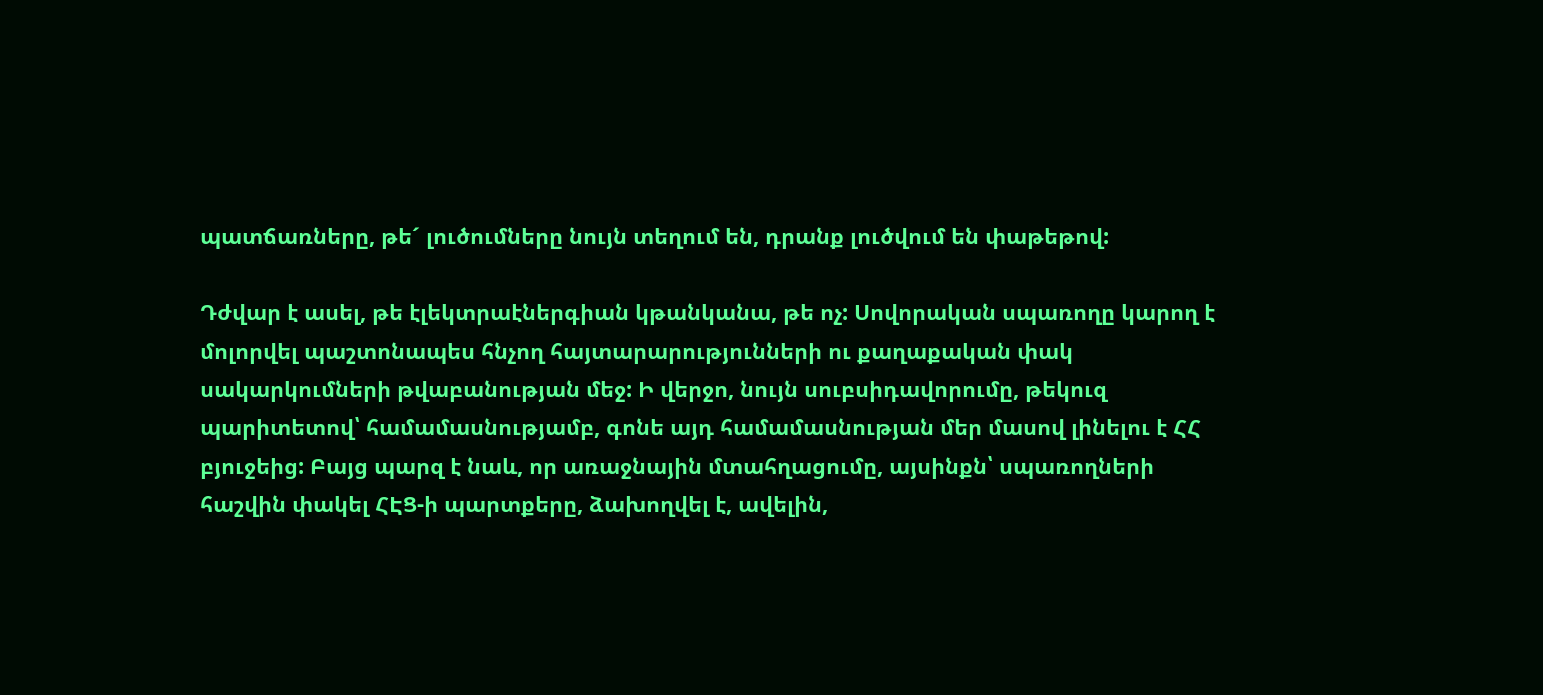պատճառները, թե´ լուծումները նույն տեղում են, դրանք լուծվում են փաթեթով:

Դժվար է ասել, թե էլեկտրաէներգիան կթանկանա, թե ոչ: Սովորական սպառողը կարող է մոլորվել պաշտոնապես հնչող հայտարարությունների ու քաղաքական փակ սակարկումների թվաբանության մեջ: Ի վերջո, նույն սուբսիդավորումը, թեկուզ պարիտետով՝ համամասնությամբ, գոնե այդ համամասնության մեր մասով լինելու է ՀՀ բյուջեից: Բայց պարզ է նաև, որ առաջնային մտահղացումը, այսինքն՝ սպառողների հաշվին փակել ՀԷՑ-ի պարտքերը, ձախողվել է, ավելին,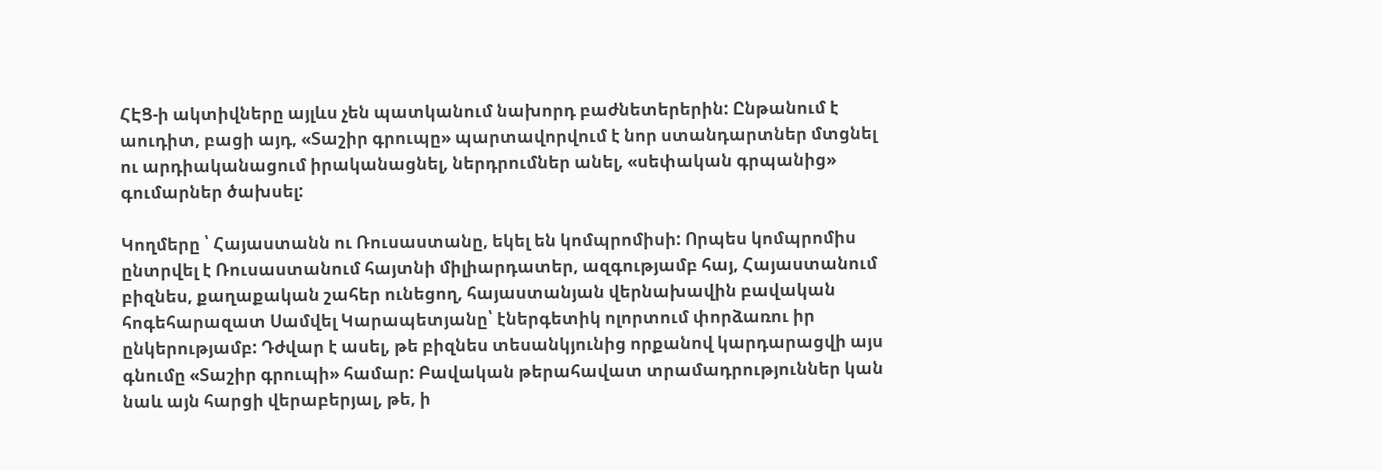ՀԷՑ-ի ակտիվները այլևս չեն պատկանում նախորդ բաժնետերերին: Ընթանում է աուդիտ, բացի այդ, «Տաշիր գրուպը» պարտավորվում է նոր ստանդարտներ մտցնել ու արդիականացում իրականացնել, ներդրումներ անել, «սեփական գրպանից» գումարներ ծախսել:

Կողմերը ՝ Հայաստանն ու Ռուսաստանը, եկել են կոմպրոմիսի: Որպես կոմպրոմիս ընտրվել է Ռուսաստանում հայտնի միլիարդատեր, ազգությամբ հայ, Հայաստանում բիզնես, քաղաքական շահեր ունեցող, հայաստանյան վերնախավին բավական հոգեհարազատ Սամվել Կարապետյանը՝ էներգետիկ ոլորտում փորձառու իր ընկերությամբ: Դժվար է ասել, թե բիզնես տեսանկյունից որքանով կարդարացվի այս գնումը «Տաշիր գրուպի» համար: Բավական թերահավատ տրամադրություններ կան նաև այն հարցի վերաբերյալ, թե, ի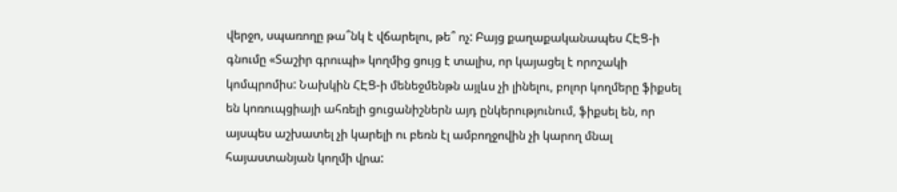վերջո, սպառողը թա՞նկ է վճարելու, թե՞ ոչ: Բայց քաղաքականապես ՀԷՑ-ի գնումը «Տաշիր գրուպի» կողմից ցույց է տալիս, որ կայացել է որոշակի կոմպրոմիս: Նախկին ՀԷՑ-ի մենեջմենթն այլևս չի լինելու, բոլոր կողմերը ֆիքսել են կոռուպցիայի ահռելի ցուցանիշներն այդ ընկերությունում, ֆիքսել են, որ այսպես աշխատել չի կարելի ու բեռն էլ ամբողջովին չի կարող մնալ հայաստանյան կողմի վրա: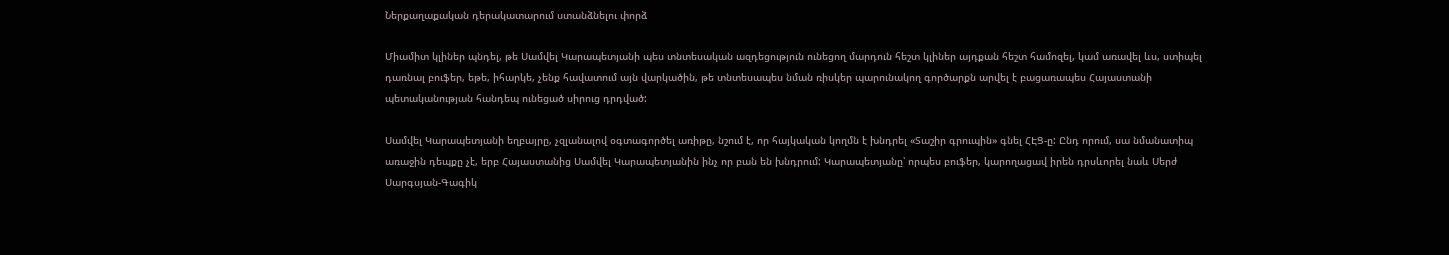Ներքաղաքական դերակատարում ստանձնելու փորձ

Միամիտ կլիներ պնդել, թե Սամվել Կարապետյանի պես տնտեսական ազդեցություն ունեցող մարդուն հեշտ կլիներ այդքան հեշտ համոզել, կամ առավել ևս, ստիպել դառնալ բուֆեր, եթե, իհարկե, չենք հավատում այն վարկածին, թե տնտեսապես նման ռիսկեր պարունակող գործարքն արվել է բացառապես Հայաստանի պետականության հանդեպ ունեցած սիրուց դրդված:

Սամվել Կարապետյանի եղբայրը, չզլանալով օգտագործել առիթը, նշում է, որ հայկական կողմն է խնդրել «Տաշիր գրուպին» գնել ՀԷՑ-ը: Ընդ որում, սա նմանատիպ առաջին դեպքը չէ, երբ Հայաստանից Սամվել Կարապետյանին ինչ որ բան են խնդրում: Կարապետյանը՝ որպես բուֆեր, կարողացավ իրեն դրսևորել նաև Սերժ Սարգսյան-Գագիկ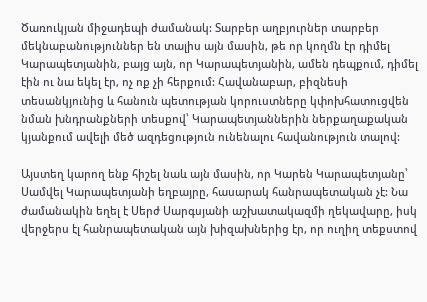Ծառուկյան միջադեպի ժամանակ: Տարբեր աղբյուրներ տարբեր մեկնաբանություններ են տալիս այն մասին, թե որ կողմն էր դիմել Կարապետյանին, բայց այն, որ Կարապետյանին, ամեն դեպքում, դիմել էին ու նա եկել էր, ոչ ոք չի հերքում: Հավանաբար, բիզնեսի տեսանկյունից և հանուն պետության կորուստները կփոխհատուցվեն նման խնդրանքների տեսքով՝ Կարապետյաններին ներքաղաքական կյանքում ավելի մեծ ազդեցություն ունենալու հավանություն տալով:

Այստեղ կարող ենք հիշել նաև այն մասին, որ Կարեն Կարապետյանը՝ Սամվել Կարապետյանի եղբայրը, հասարակ հանրապետական չէ: Նա ժամանակին եղել է Սերժ Սարգսյանի աշխատակազմի ղեկավարը, իսկ վերջերս էլ հանրապետական այն խիզախներից էր, որ ուղիղ տեքստով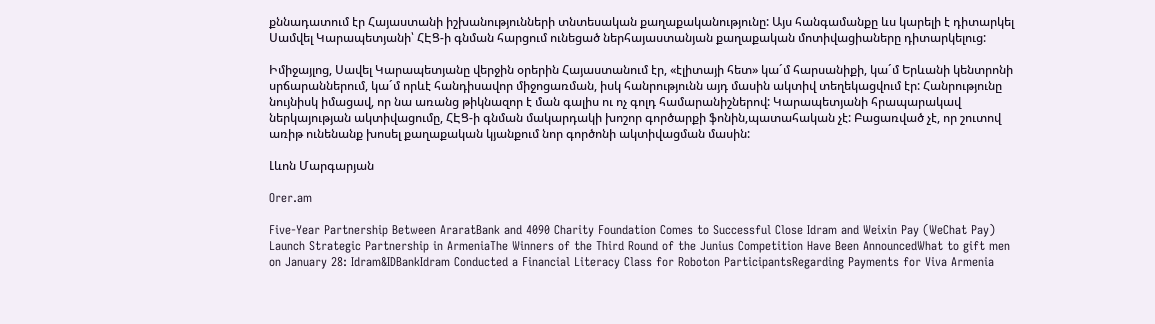քննադատում էր Հայաստանի իշխանությունների տնտեսական քաղաքականությունը: Այս հանգամանքը ևս կարելի է դիտարկել Սամվել Կարապետյանի՝ ՀԷՑ-ի գնման հարցում ունեցած ներհայաստանյան քաղաքական մոտիվացիաները դիտարկելուց:

Իմիջայլոց, Սավել Կարապետյանը վերջին օրերին Հայաստանում էր, «էլիտայի հետ» կա´մ հարսանիքի, կա´մ Երևանի կենտրոնի սրճարաններում, կա´մ որևէ հանդիսավոր միջոցառման, իսկ հանրությունն այդ մասին ակտիվ տեղեկացվում էր: Հանրությունը նույնիսկ իմացավ, որ նա առանց թիկնազոր է ման գալիս ու ոչ գոլդ համարանիշներով: Կարապետյանի հրապարակավ ներկայության ակտիվացումը, ՀԷՑ-ի գնման մակարդակի խոշոր գործարքի ֆոնին,պատահական չէ: Բացառված չէ, որ շուտով առիթ ունենանք խոսել քաղաքական կյանքում նոր գործոնի ակտիվացման մասին:

Լևոն Մարգարյան

Orer.am

Five-Year Partnership Between AraratBank and 4090 Charity Foundation Comes to Successful Close Idram and Weixin Pay (WeChat Pay) Launch Strategic Partnership in ArmeniaThe Winners of the Third Round of the Junius Competition Have Been AnnouncedWhat to gift men on January 28: Idram&IDBankIdram Conducted a Financial Literacy Class for Roboton ParticipantsRegarding Payments for Viva Armenia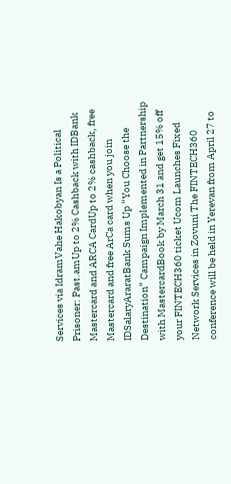Services via IdramVahe Hakobyan Is a Political Prisoner: Past.amUp to 2% Cashback with IDBank Mastercard and ARCA CardUp to 2% cashback, free Mastercard and free ArCa card when you join IDSalaryAraratBank Sums Up “You Choose the Destination” Campaign Implemented in Partnership with MastercardBook by March 31 and get 15% off your FINTECH360 ticket Ucom Launches Fixed Network Services in Zovuni The FINTECH360 conference will be held in Yerevan from April 27 to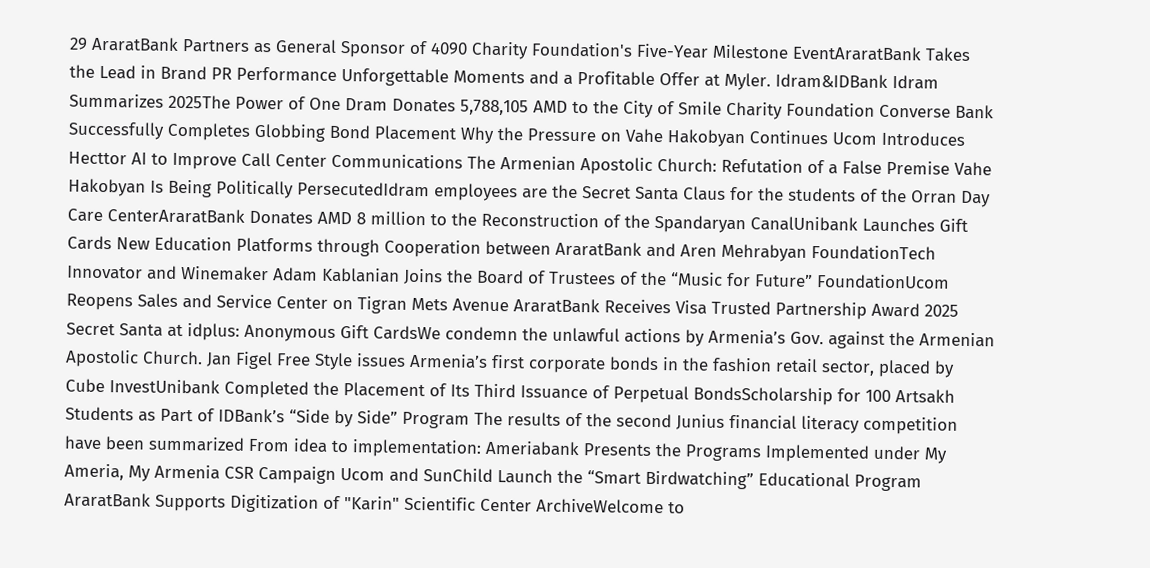29 AraratBank Partners as General Sponsor of 4090 Charity Foundation's Five-Year Milestone EventAraratBank Takes the Lead in Brand PR Performance Unforgettable Moments and a Profitable Offer at Myler. Idram&IDBank Idram Summarizes 2025The Power of One Dram Donates 5,788,105 AMD to the City of Smile Charity Foundation Converse Bank Successfully Completes Globbing Bond Placement Why the Pressure on Vahe Hakobyan Continues Ucom Introduces Hecttor AI to Improve Call Center Communications The Armenian Apostolic Church: Refutation of a False Premise Vahe Hakobyan Is Being Politically PersecutedIdram employees are the Secret Santa Claus for the students of the Orran Day Care CenterAraratBank Donates AMD 8 million to the Reconstruction of the Spandaryan CanalUnibank Launches Gift Cards New Education Platforms through Cooperation between AraratBank and Aren Mehrabyan FoundationTech Innovator and Winemaker Adam Kablanian Joins the Board of Trustees of the “Music for Future” FoundationUcom Reopens Sales and Service Center on Tigran Mets Avenue AraratBank Receives Visa Trusted Partnership Award 2025 Secret Santa at idplus: Anonymous Gift CardsWe condemn the unlawful actions by Armenia’s Gov. against the Armenian Apostolic Church. Jan Figel Free Style issues Armenia’s first corporate bonds in the fashion retail sector, placed by Cube InvestUnibank Completed the Placement of Its Third Issuance of Perpetual BondsScholarship for 100 Artsakh Students as Part of IDBank’s “Side by Side” Program The results of the second Junius financial literacy competition have been summarized From idea to implementation: Ameriabank Presents the Programs Implemented under My Ameria, My Armenia CSR Campaign Ucom and SunChild Launch the “Smart Birdwatching” Educational Program AraratBank Supports Digitization of "Karin" Scientific Center ArchiveWelcome to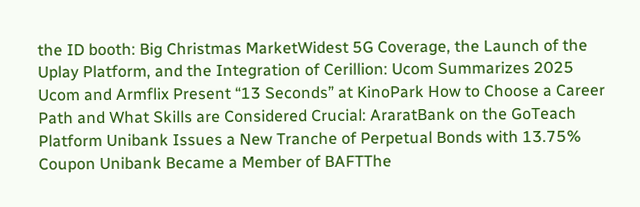the ID booth: Big Christmas MarketWidest 5G Coverage, the Launch of the Uplay Platform, and the Integration of Cerillion: Ucom Summarizes 2025 Ucom and Armflix Present “13 Seconds” at KinoPark How to Choose a Career Path and What Skills are Considered Crucial: AraratBank on the GoTeach Platform Unibank Issues a New Tranche of Perpetual Bonds with 13.75% Coupon Unibank Became a Member of BAFTThe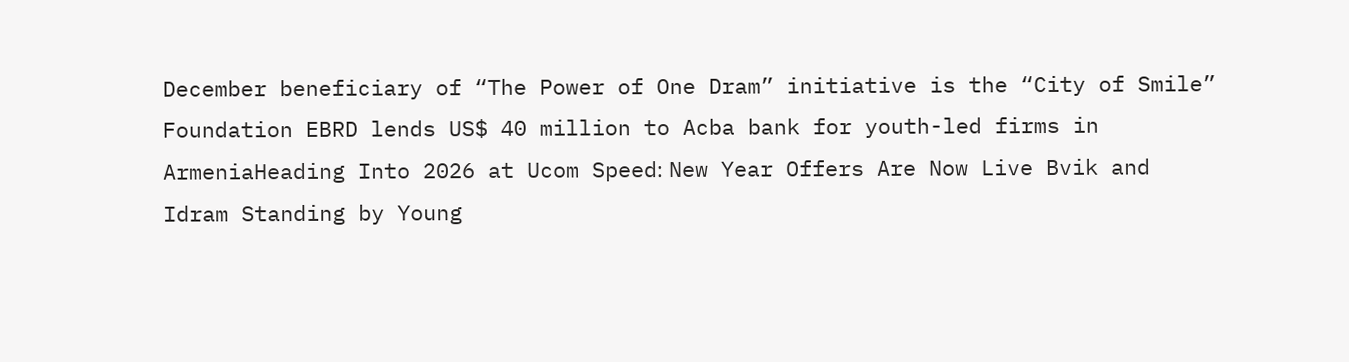December beneficiary of “The Power of One Dram” initiative is the “City of Smile” Foundation EBRD lends US$ 40 million to Acba bank for youth-led firms in ArmeniaHeading Into 2026 at Ucom Speed։ New Year Offers Are Now Live Bvik and Idram Standing by Young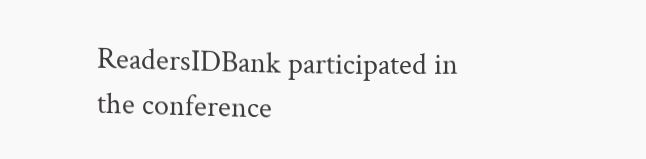ReadersIDBank participated in the conference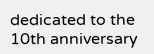dedicated to the 10th anniversary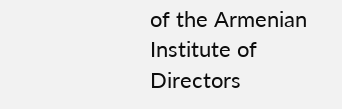of the Armenian Institute of Directors